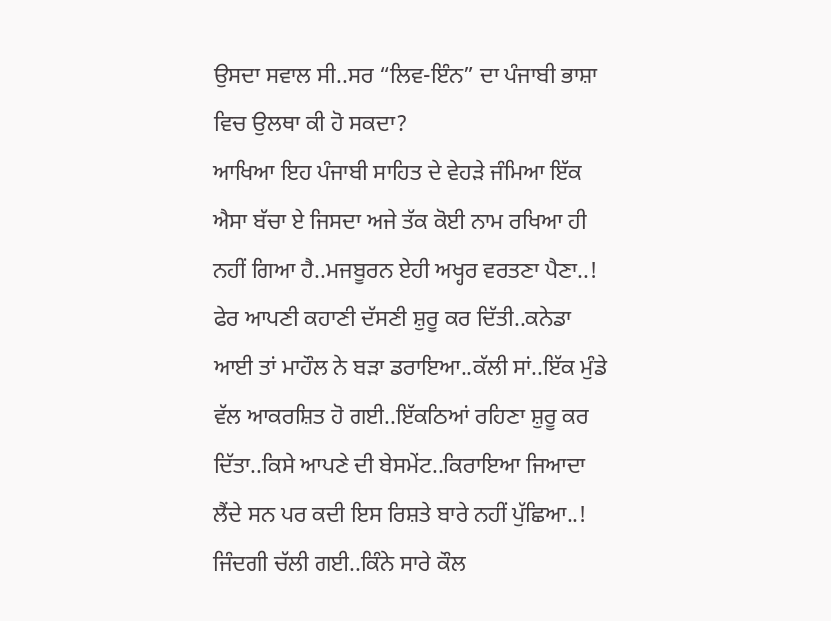ਉਸਦਾ ਸਵਾਲ ਸੀ..ਸਰ “ਲਿਵ-ਇੰਨ” ਦਾ ਪੰਜਾਬੀ ਭਾਸ਼ਾ ਵਿਚ ਉਲਥਾ ਕੀ ਹੋ ਸਕਦਾ?
ਆਖਿਆ ਇਹ ਪੰਜਾਬੀ ਸਾਹਿਤ ਦੇ ਵੇਹੜੇ ਜੰਮਿਆ ਇੱਕ ਐਸਾ ਬੱਚਾ ਏ ਜਿਸਦਾ ਅਜੇ ਤੱਕ ਕੋਈ ਨਾਮ ਰਖਿਆ ਹੀ ਨਹੀਂ ਗਿਆ ਹੈ..ਮਜਬੂਰਨ ਏਹੀ ਅਖ੍ਹਰ ਵਰਤਣਾ ਪੈਣਾ..!
ਫੇਰ ਆਪਣੀ ਕਹਾਣੀ ਦੱਸਣੀ ਸ਼ੁਰੂ ਕਰ ਦਿੱਤੀ..ਕਨੇਡਾ ਆਈ ਤਾਂ ਮਾਹੌਲ ਨੇ ਬੜਾ ਡਰਾਇਆ..ਕੱਲੀ ਸਾਂ..ਇੱਕ ਮੁੰਡੇ ਵੱਲ ਆਕਰਸ਼ਿਤ ਹੋ ਗਈ..ਇੱਕਠਿਆਂ ਰਹਿਣਾ ਸ਼ੁਰੂ ਕਰ ਦਿੱਤਾ..ਕਿਸੇ ਆਪਣੇ ਦੀ ਬੇਸਮੇਂਟ..ਕਿਰਾਇਆ ਜਿਆਦਾ ਲੈਂਦੇ ਸਨ ਪਰ ਕਦੀ ਇਸ ਰਿਸ਼ਤੇ ਬਾਰੇ ਨਹੀਂ ਪੁੱਛਿਆ..!
ਜਿੰਦਗੀ ਚੱਲੀ ਗਈ..ਕਿੰਨੇ ਸਾਰੇ ਕੌਲ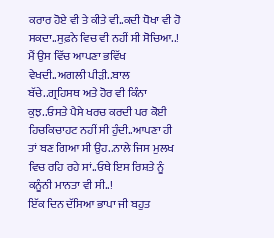ਕਰਾਰ ਹੋਏ ਵੀ ਤੇ ਕੀਤੇ ਵੀ..ਕਦੀ ਧੋਖਾ ਵੀ ਹੋ ਸਕਦਾ..ਸੁਫ਼ਨੇ ਵਿਚ ਵੀ ਨਹੀਂ ਸੀ ਸੋਚਿਆ..!
ਮੈਂ ਉਸ ਵਿੱਚ ਆਪਣਾ ਭਵਿੱਖ ਵੇਖਦੀ..ਅਗਲੀ ਪੀੜੀ..ਬਾਲ ਬੱਚੇ..ਗ੍ਰਹਿਸਥ ਅਤੇ ਹੋਰ ਵੀ ਕਿੰਨਾ ਕੁਝ..ਓਸਤੇ ਪੈਸੇ ਖਰਚ ਕਰਦੀ ਪਰ ਕੋਈ ਹਿਚਕਿਚਾਹਟ ਨਹੀਂ ਸੀ ਹੁੰਦੀ..ਆਪਣਾ ਹੀ ਤਾਂ ਬਣ ਗਿਆ ਸੀ ਉਹ..ਨਾਲੇ ਜਿਸ ਮੁਲਖ ਵਿਚ ਰਹਿ ਰਹੇ ਸਾਂ..ਓਥੇ ਇਸ ਰਿਸ਼ਤੇ ਨੂੰ ਕਨੂੰਨੀ ਮਾਨਤਾ ਵੀ ਸੀ..!
ਇੱਕ ਦਿਨ ਦੱਸਿਆ ਭਾਪਾ ਜੀ ਬਹੁਤ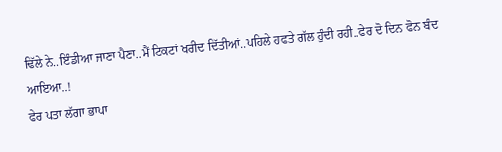ਢਿੱਲੇ ਨੇ..ਇੰਡੀਆ ਜਾਣਾ ਪੈਣਾ..ਮੈਂ ਟਿਕਟਾਂ ਖਰੀਦ ਦਿੱਤੀਆਂ..ਪਹਿਲੇ ਹਫਤੇ ਗੱਲ ਹੁੰਦੀ ਰਹੀ..ਫੇਰ ਦੋ ਦਿਨ ਫੋਨ ਬੰਦ ਆਇਆ..!
ਫੇਰ ਪਤਾ ਲੱਗਾ ਭਾਪਾ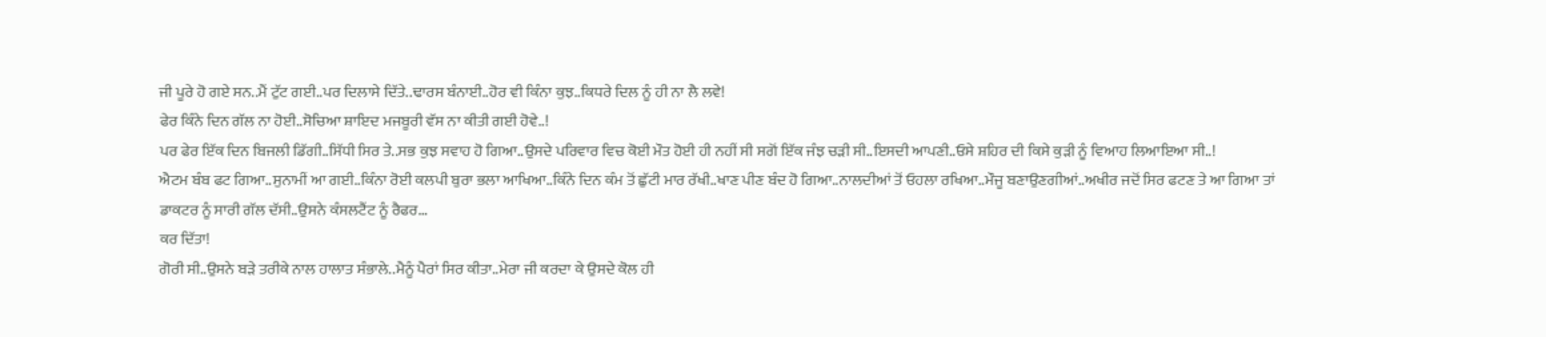ਜੀ ਪੂਰੇ ਹੋ ਗਏ ਸਨ..ਮੈਂ ਟੁੱਟ ਗਈ..ਪਰ ਦਿਲਾਸੇ ਦਿੱਤੇ..ਢਾਰਸ ਬੰਨਾਈ..ਹੋਰ ਵੀ ਕਿੰਨਾ ਕੁਝ..ਕਿਧਰੇ ਦਿਲ ਨੂੰ ਹੀ ਨਾ ਲੈ ਲਵੇ!
ਫੇਰ ਕਿੰਨੇ ਦਿਨ ਗੱਲ ਨਾ ਹੋਈ..ਸੋਚਿਆ ਸ਼ਾਇਦ ਮਜਬੂਰੀ ਵੱਸ ਨਾ ਕੀਤੀ ਗਈ ਹੋਵੇ..!
ਪਰ ਫੇਰ ਇੱਕ ਦਿਨ ਬਿਜਲੀ ਡਿੱਗੀ..ਸਿੱਧੀ ਸਿਰ ਤੇ..ਸਭ ਕੁਝ ਸਵਾਹ ਹੋ ਗਿਆ..ਉਸਦੇ ਪਰਿਵਾਰ ਵਿਚ ਕੋਈ ਮੌਤ ਹੋਈ ਹੀ ਨਹੀਂ ਸੀ ਸਗੋਂ ਇੱਕ ਜੰਝ ਚੜੀ ਸੀ..ਇਸਦੀ ਆਪਣੀ..ਓਸੇ ਸ਼ਹਿਰ ਦੀ ਕਿਸੇ ਕੁੜੀ ਨੂੰ ਵਿਆਹ ਲਿਆਇਆ ਸੀ..!
ਐਟਮ ਬੰਬ ਫਟ ਗਿਆ..ਸੁਨਾਮੀਂ ਆ ਗਈ..ਕਿੰਨਾ ਰੋਈ ਕਲਪੀ ਬੁਰਾ ਭਲਾ ਆਖਿਆ..ਕਿੰਨੇ ਦਿਨ ਕੰਮ ਤੋਂ ਛੁੱਟੀ ਮਾਰ ਰੱਖੀ..ਖਾਣ ਪੀਣ ਬੰਦ ਹੋ ਗਿਆ..ਨਾਲਦੀਆਂ ਤੋਂ ਓਹਲਾ ਰਖਿਆ..ਮੌਜੂ ਬਣਾਉਣਗੀਆਂ..ਅਖੀਰ ਜਦੋਂ ਸਿਰ ਫਟਣ ਤੇ ਆ ਗਿਆ ਤਾਂ ਡਾਕਟਰ ਨੂੰ ਸਾਰੀ ਗੱਲ ਦੱਸੀ..ਉਸਨੇ ਕੰਸਲਟੈਂਟ ਨੂੰ ਰੈਫਰ...
ਕਰ ਦਿੱਤਾ!
ਗੋਰੀ ਸੀ..ਉਸਨੇ ਬੜੇ ਤਰੀਕੇ ਨਾਲ ਹਾਲਾਤ ਸੰਭਾਲੇ..ਮੈਨੂੰ ਪੈਰਾਂ ਸਿਰ ਕੀਤਾ..ਮੇਰਾ ਜੀ ਕਰਦਾ ਕੇ ਉਸਦੇ ਕੋਲ ਹੀ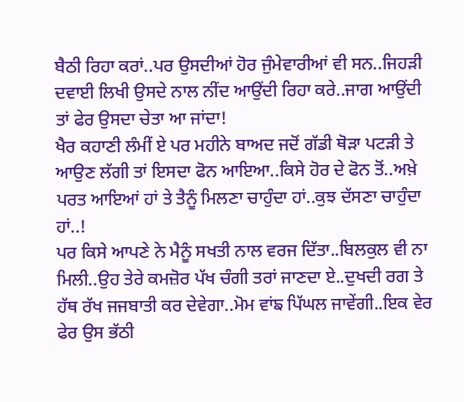ਬੈਠੀ ਰਿਹਾ ਕਰਾਂ..ਪਰ ਉਸਦੀਆਂ ਹੋਰ ਜੁੰਮੇਵਾਰੀਆਂ ਵੀ ਸਨ..ਜਿਹੜੀ ਦਵਾਈ ਲਿਖੀ ਉਸਦੇ ਨਾਲ ਨੀਂਦ ਆਉਂਦੀ ਰਿਹਾ ਕਰੇ..ਜਾਗ ਆਉਂਦੀ ਤਾਂ ਫੇਰ ਉਸਦਾ ਚੇਤਾ ਆ ਜਾਂਦਾ!
ਖੈਰ ਕਹਾਣੀ ਲੰਮੀਂ ਏ ਪਰ ਮਹੀਨੇ ਬਾਅਦ ਜਦੋਂ ਗੱਡੀ ਥੋੜਾ ਪਟੜੀ ਤੇ ਆਉਣ ਲੱਗੀ ਤਾਂ ਇਸਦਾ ਫੋਨ ਆਇਆ..ਕਿਸੇ ਹੋਰ ਦੇ ਫੋਨ ਤੋਂ..ਅਖ਼ੇ ਪਰਤ ਆਇਆਂ ਹਾਂ ਤੇ ਤੈਨੂੰ ਮਿਲਣਾ ਚਾਹੁੰਦਾ ਹਾਂ..ਕੁਝ ਦੱਸਣਾ ਚਾਹੁੰਦਾ ਹਾਂ..!
ਪਰ ਕਿਸੇ ਆਪਣੇ ਨੇ ਮੈਨੂੰ ਸਖਤੀ ਨਾਲ ਵਰਜ ਦਿੱਤਾ..ਬਿਲਕੁਲ ਵੀ ਨਾ ਮਿਲੀ..ਉਹ ਤੇਰੇ ਕਮਜ਼ੋਰ ਪੱਖ ਚੰਗੀ ਤਰਾਂ ਜਾਣਦਾ ਏ..ਦੁਖਦੀ ਰਗ ਤੇ ਹੱਥ ਰੱਖ ਜਜਬਾਤੀ ਕਰ ਦੇਵੇਗਾ..ਮੋਮ ਵਾਂਙ ਪਿੱਘਲ ਜਾਵੇਂਗੀ..ਇਕ ਵੇਰ ਫੇਰ ਉਸ ਭੱਠੀ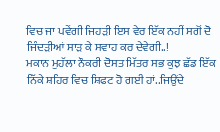ਵਿਚ ਜਾ ਪਵੇਂਗੀ ਜਿਹੜੀ ਇਸ ਵੇਰ ਇੱਕ ਨਹੀਂ ਸਗੋਂ ਦੋ ਜਿੰਦੜੀਆਂ ਸਾੜ ਕੇ ਸਵਾਹ ਕਰ ਦੇਵੇਗੀ..!
ਮਕਾਨ ਮੁਹੱਲਾ ਨੌਕਰੀ ਦੋਸਤ ਮਿੱਤਰ ਸਭ ਕੁਝ ਛੱਡ ਇੱਕ ਨਿੱਕੇ ਸ਼ਹਿਰ ਵਿਚ ਸ਼ਿਫਟ ਹੋ ਗਈ ਹਾਂ..ਜਿਉਂਦੇ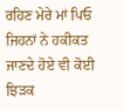ਰਹਿਣ ਮੇਰੇ ਮਾਂ ਪਿਓ ਜਿਹਨਾਂ ਨੇ ਹਕੀਕਤ ਜਾਣਦੇ ਹੋਏ ਵੀ ਕੋਈ ਝਿੜਕ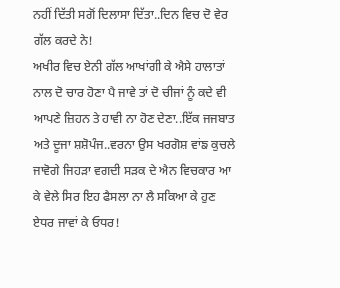ਨਹੀਂ ਦਿੱਤੀ ਸਗੋਂ ਦਿਲਾਸਾ ਦਿੱਤਾ..ਦਿਨ ਵਿਚ ਦੋ ਵੇਰ ਗੱਲ ਕਰਦੇ ਨੇ!
ਅਖੀਰ ਵਿਚ ਏਨੀ ਗੱਲ ਆਖਾਂਗੀ ਕੇ ਐਸੇ ਹਾਲਾਤਾਂ ਨਾਲ ਦੋ ਚਾਰ ਹੋਣਾ ਪੈ ਜਾਵੇ ਤਾਂ ਦੋ ਚੀਜਾਂ ਨੂੰ ਕਦੇ ਵੀ ਆਪਣੇ ਜ਼ਿਹਨ ਤੇ ਹਾਵੀ ਨਾ ਹੋਣ ਦੇਣਾ..ਇੱਕ ਜਜਬਾਤ ਅਤੇ ਦੂਜਾ ਸ਼ਸ਼ੋਪੰਜ..ਵਰਨਾ ਉਸ ਖਰਗੋਸ਼ ਵਾਂਙ ਕੁਚਲੇ ਜਾਵੋਗੇ ਜਿਹੜਾ ਵਗਦੀ ਸੜਕ ਦੇ ਐਨ ਵਿਚਕਾਰ ਆ ਕੇ ਵੇਲੇ ਸਿਰ ਇਹ ਫੈਸਲਾ ਨਾ ਲੈ ਸਕਿਆ ਕੇ ਹੁਣ ਏਧਰ ਜਾਵਾਂ ਕੇ ਓਧਰ!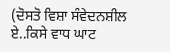(ਦੋਸਤੋ ਵਿਸ਼ਾ ਸੰਵੇਦਨਸ਼ੀਲ ਏ..ਕਿਸੇ ਵਾਧ ਘਾਟ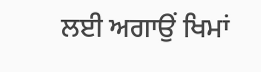ਲਈ ਅਗਾਉਂ ਖਿਮਾਂ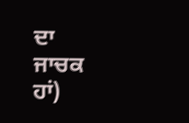ਦਾ ਜਾਚਕ ਹਾਂ)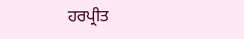ਹਰਪ੍ਰੀਤ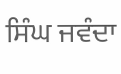ਸਿੰਘ ਜਵੰਦਾ